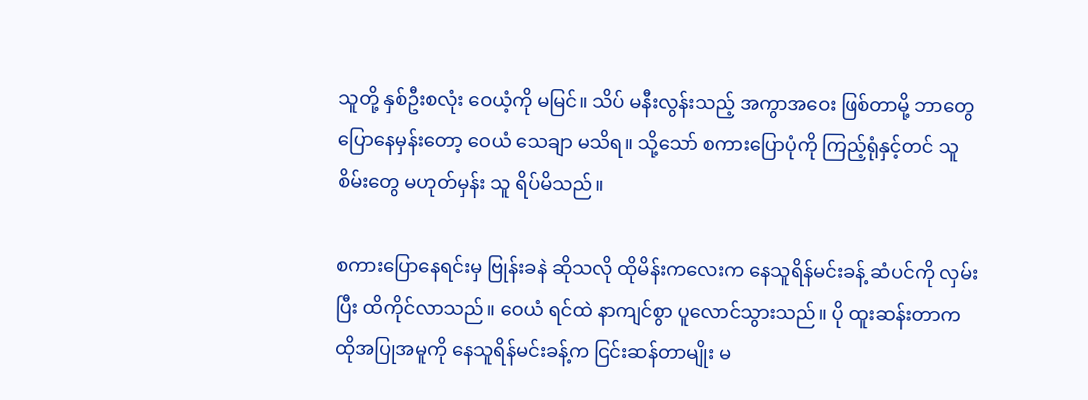သူတို့ နှစ်ဦးစလုံး ဝေယံ့ကို မမြင်။ သိပ် မနီးလွန်းသည့် အကွာအဝေး ဖြစ်တာမို့ ဘာတွေ ပြောနေမှန်းတော့ ဝေယံ သေချာ မသိရ။ သို့သော် စကားပြောပုံကို ကြည့်ရုံနှင့်တင် သူစိမ်းတွေ မဟုတ်မှန်း သူ ရိပ်မိသည်။

စကားပြောနေရင်းမှ ဗြုန်းခနဲ ဆိုသလို ထိုမိန်းကလေးက နေသူရိန်မင်းခန့် ဆံပင်ကို လှမ်းပြီး ထိကိုင်လာသည်။ ဝေယံ ရင်ထဲ နာကျင်စွာ ပူလောင်သွားသည်။ ပို ထူးဆန်းတာက ထိုအပြုအမူကို နေသူရိန်မင်းခန့်က ငြင်းဆန်တာမျိုး မ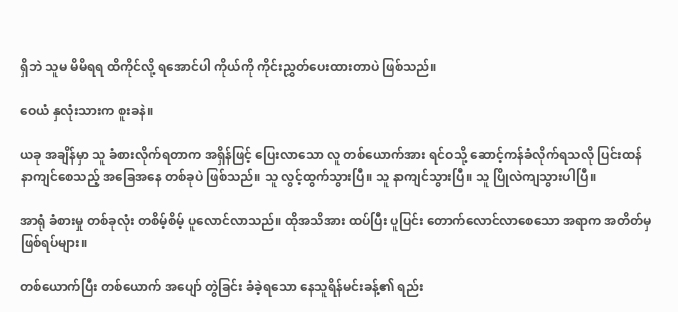ရှိဘဲ သူမ မိမိရရ ထိကိုင်လို့ ရအောင်ပါ ကိုယ်ကို ကိုင်းညွှတ်ပေးထားတာပဲ ဖြစ်သည်။

ဝေယံ နှလုံးသားက စူးခနဲ။

ယခု အချိန်မှာ သူ ခံစားလိုက်ရတာက အရှိန်ဖြင့် ပြေးလာသော လူ တစ်ယောက်အား ရင်ဝသို့ ဆောင့်ကန်ခံလိုက်ရသလို ပြင်းထန် နာကျင်စေသည့် အခြေအနေ တစ်ခုပဲ ဖြစ်သည်။ သူ လွင့်ထွက်သွားပြီ။ သူ နာကျင်သွားပြီ။ သူ ပြိုလဲကျသွားပါပြီ။

အာရုံ ခံစားမှု တစ်ခုလုံး တစိမ့်စိမ့် ပူလောင်လာသည်။ ထိုအသိအား ထပ်ပြီး ပူပြင်း တောက်လောင်လာစေသော အရာက အတိတ်မှ ဖြစ်ရပ်များ။

တစ်ယောက်ပြီး တစ်ယောက် အပျော် တွဲခြင်း ခံခဲ့ရသော နေသူရိန်မင်းခန့်၏ ရည်း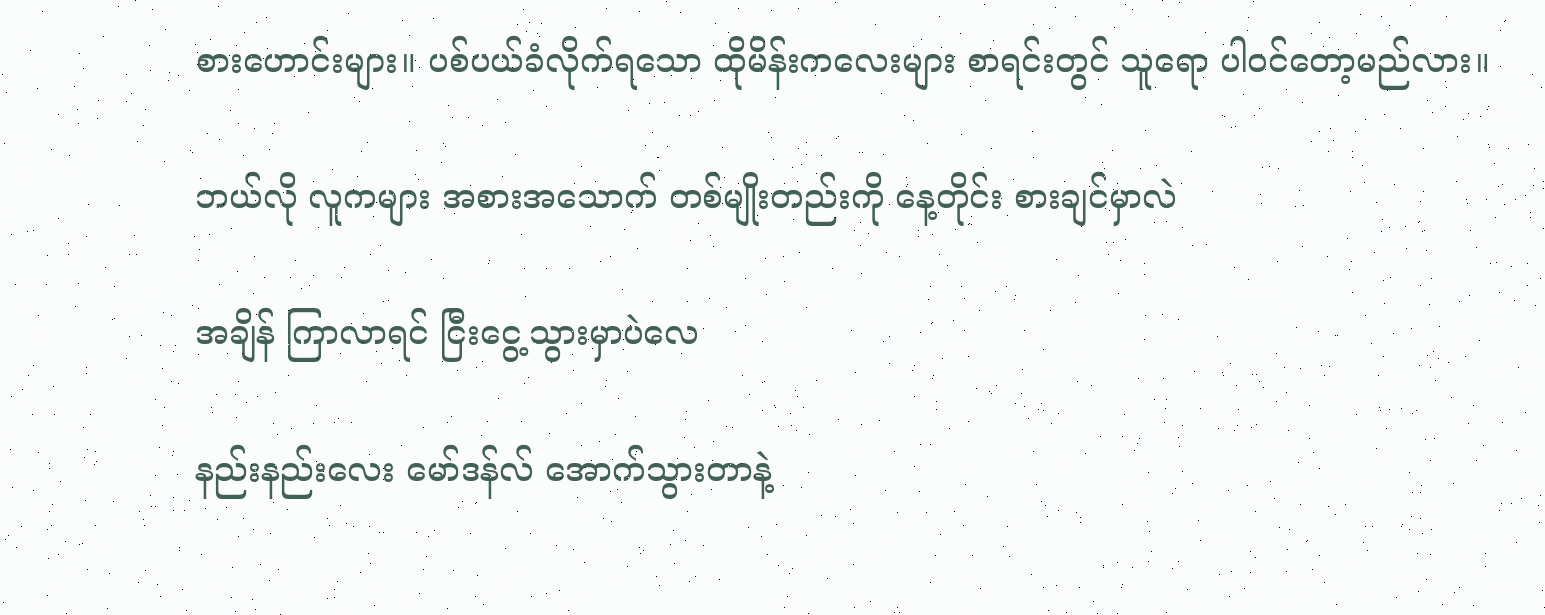စားဟောင်းများ။ ပစ်ပယ်ခံလိုက်ရသော ထိုမိန်းကလေးများ စာရင်းတွင် သူရော ပါဝင်တော့မည်လား။

ဘယ်လို လူကများ အစားအသောက် တစ်မျိုးတည်းကို နေ့တိုင်း စားချင်မှာလဲ

အချိန် ကြာလာရင် ငြီးငွေ့သွားမှာပဲလေ

နည်းနည်းလေး မော်ဒန်လ် အောက်သွားတာနဲ့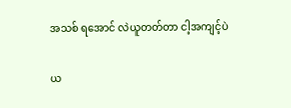အသစ် ရအောင် လဲယူတတ်တာ ငါ့အကျင့်ပဲ

ယ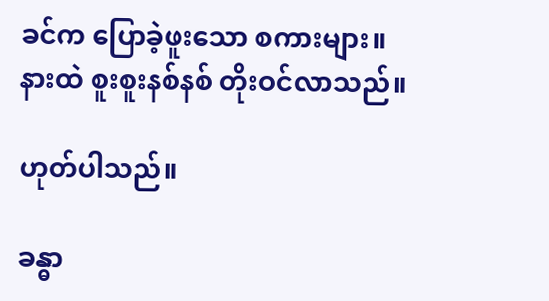ခင်က ပြောခဲ့ဖူးသော စကားများ။
နားထဲ စူးစူးနစ်နစ် တိုးဝင်လာသည်။

ဟုတ်ပါသည်။

ခန္ဓာ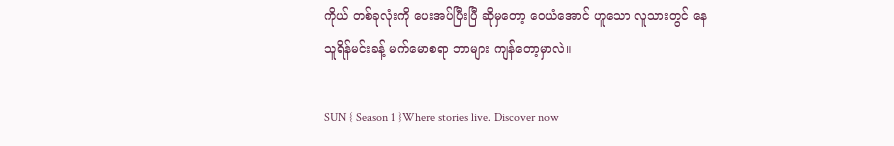ကိုယ် တစ်ခုလုံးကို ပေးအပ်ပြီးပြီ ဆိုမှတော့ ဝေယံအောင် ဟူသော လူသားတွင် နေသူရိန်မင်းခန့် မက်မောစရာ ဘာများ ကျန်တော့မှာလဲ။

SUN { Season 1 }Where stories live. Discover now